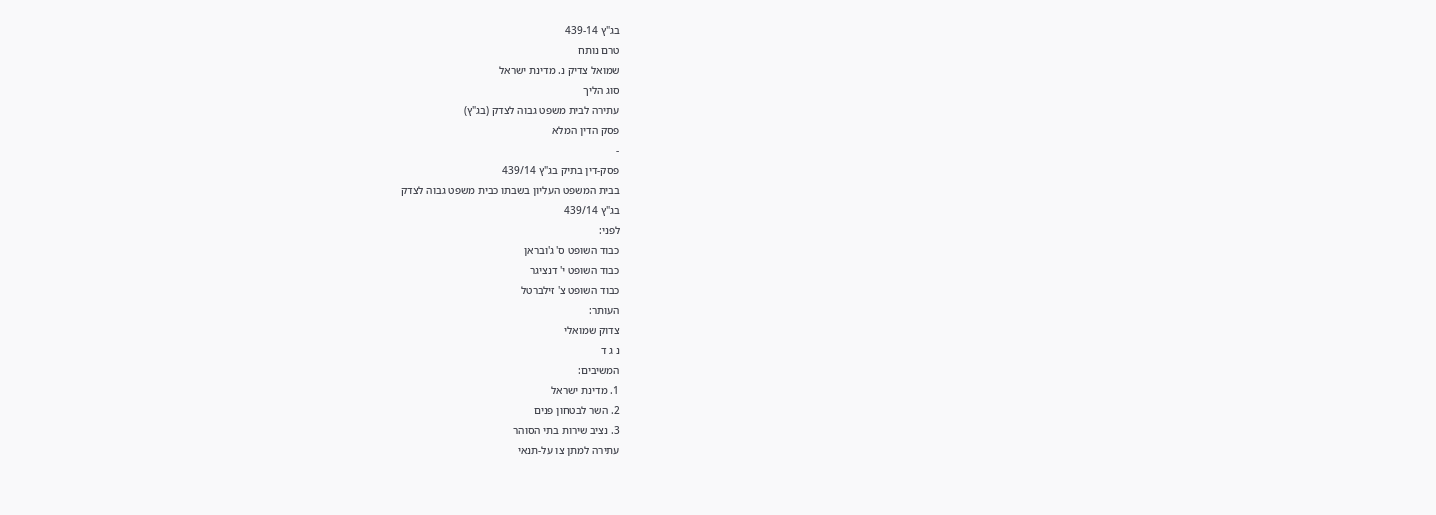בג"ץ 439-14
טרם נותח
שמואל צדיק נ. מדינת ישראל
סוג הליך
עתירה לבית משפט גבוה לצדק (בג"ץ)
פסק הדין המלא
-
פסק-דין בתיק בג"ץ 439/14
בבית המשפט העליון בשבתו כבית משפט גבוה לצדק
בג"ץ 439/14
לפני:
כבוד השופט ס' ג'ובראן
כבוד השופט י' דנציגר
כבוד השופט צ' זילברטל
העותר:
צדוק שמואלי
נ ג ד
המשיבים:
1. מדינת ישראל
2. השר לבטחון פנים
3. נציב שירות בתי הסוהר
עתירה למתן צו על-תנאי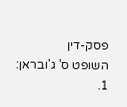פסק-דין
השופט ס' ג'ובראן:
1.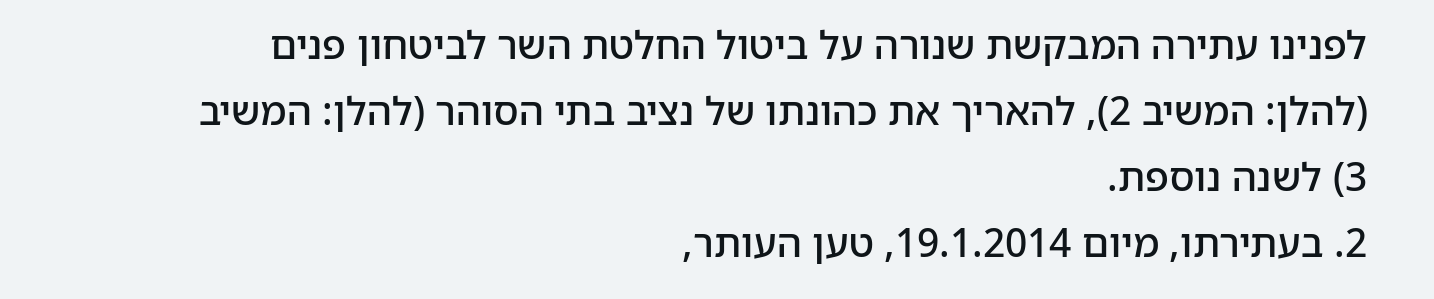לפנינו עתירה המבקשת שנורה על ביטול החלטת השר לביטחון פנים (להלן: המשיב 2), להאריך את כהונתו של נציב בתי הסוהר (להלן: המשיב 3) לשנה נוספת.
2. בעתירתו, מיום 19.1.2014, טען העותר,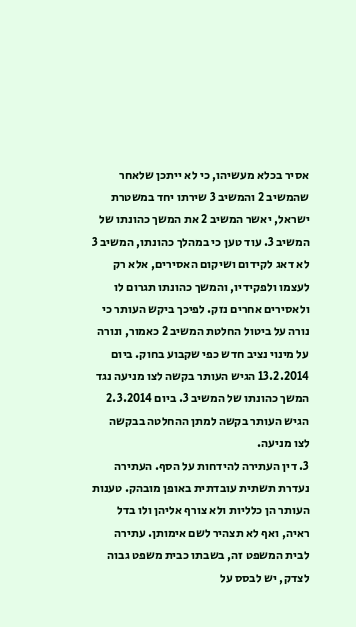אסיר בכלא מעשיהו, כי לא ייתכן שלאחר שהמשיב 2 והמשיב 3 שירתו יחד במשטרת ישראל, יאשר המשיב 2 את המשך כהונתו של המשיב 3. עוד טען כי במהלך כהונתו, המשיב 3 לא דאג לקידום ושיקום האסירים, אלא רק לעצמו ולפקידיו, והמשך כהונתו תגרום לו ולאסירים אחרים נזק. לפיכך ביקש העותר כי נורה על ביטול החלטת המשיב 2 כאמור, ונורה על מינוי נציב חדש כפי שקבוע בחוק. ביום 13.2.2014 הגיש העותר בקשה לצו מניעה נגד המשך כהונתו של המשיב 3. ביום 2.3.2014 הגיש העותר בקשה למתן ההחלטה בבקשה לצו מניעה.
3. דין העתירה להידחות על הסף. העתירה נעדרת תשתית עובדתית באופן מובהק. טענות העותר הן כלליות ולא צורף אליהן ולו בדל ראיה, ואף לא תצהיר לשם אימותן. עתירה לבית המשפט זה, בשבתו כבית משפט גבוה לצדק, יש לבסס על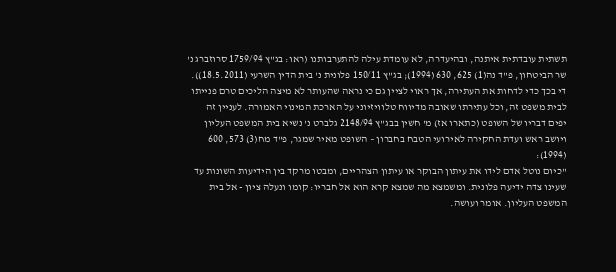תשתית עובדתית איתנה, ובהיעדרה, לא עומדת עילה להתערבותנו (ראו: בג"ץ 1759/94 סרוזברג נ' שר הביטחון, פ"ד נה(1) 625, 630 (1994); בג"ץ 150/11 פלונית נ' בית הדין השרעי (18.5.2011)). די בכך כדי לדחות את העתירה, אך ראוי לציין גם כי נראה שהעותר לא מיצה הליכים טרם פנייתו לבית משפט זה, וכל עתירתו שאובה מדיווח טלוויזיוני על הארכת המינוי האמורה. לעניין זה יפים דבריו של השופט (כתארו אז) מ' חשין בבג"ץ 2148/94 גלברט נ' נשיא בית המשפט העליון ויושב ראש ועדת החקירה לאירועי הטבח בחברון – השופט מאיר שמגר, פ"ד מח(3) 573, 600 (1994):
"כיום נוטל אדם לידו את עיתון הבוקר או עיתון הצהריים, ומבטו מרקד בין הידיעות השונות עד שעינו צדה ידיעה פלונית. ומשמצא מה שמצא קרא הוא אל חבריו: קומו ונעלה ציון - אל בית המשפט העליון. אומר ועושה.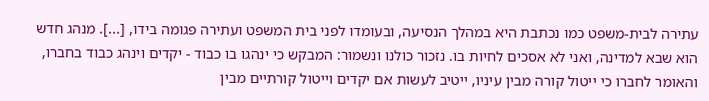עתירה לבית-משפט כמו נכתבת היא במהלך הנסיעה, ובעומדו לפני בית המשפט ועתירה פגומה בידו, [...]. מנהג חדש הוא שבא למדינה, ואני לא אסכים לחיות בו. נזכור כולנו ונשמור: המבקש כי ינהגו בו כבוד - יקדים וינהג כבוד בחברו, והאומר לחברו כי ייטול קורה מבין עיניו, ייטיב לעשות אם יקדים וייטול קורתיים מבין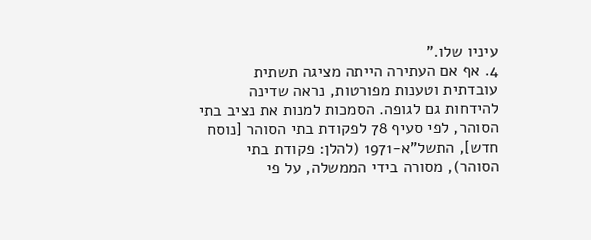עיניו שלו."
4. אף אם העתירה הייתה מציגה תשתית עובדתית וטענות מפורטות, נראה שדינה להידחות גם לגופה. הסמכות למנות את נציב בתי הסוהר, לפי סעיף 78 לפקודת בתי הסוהר [נוסח חדש], התשל"א-1971 (להלן: פקודת בתי הסוהר), מסורה בידי הממשלה, על פי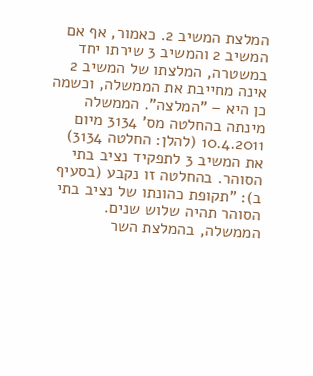המלצת המשיב 2. כאמור, אף אם המשיב 2 והמשיב 3 שירתו יחד במשטרה, המלצתו של המשיב 2 אינה מחייבת את הממשלה, וכשמה כן היא – "המלצה". הממשלה מינתה בהחלטה מס' 3134 מיום 10.4.2011 (להלן: החלטה 3134) את המשיב 3 לתפקיד נציב בתי הסוהר. בהחלטה זו נקבע (בסעיף ב): "תקופת כהונתו של נציב בתי הסוהר תהיה שלוש שנים. הממשלה, בהמלצת השר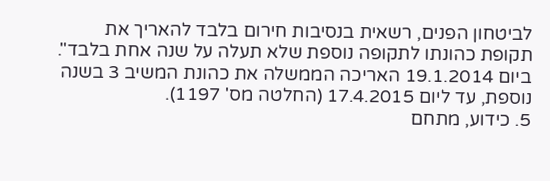לביטחון הפנים, רשאית בנסיבות חירום בלבד להאריך את תקופת כהונתו לתקופה נוספת שלא תעלה על שנה אחת בלבד". ביום 19.1.2014 האריכה הממשלה את כהונת המשיב 3 בשנה נוספת, עד ליום 17.4.2015 (החלטה מס' 1197).
5. כידוע, מתחם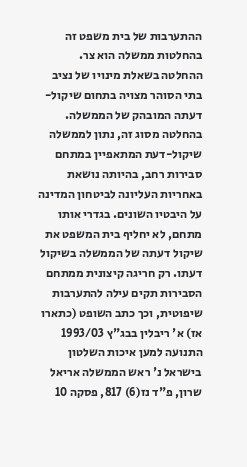ההתערבות של בית משפט זה בהחלטות ממשלה הוא צר. ההחלטה בשאלת מינויו של נציב בתי הסוהר מצויה בתחום שיקול-דעתה המובהק של הממשלה. בהחלטה מסוג זה, נתון לממשלה שיקול-דעת המתאפיין במתחם סבירות רחב, בהיותה נושאת באחריות העליונה לביטחון המדינה על היבטיו השונים. בגדרי אותו מתחם, לא יחליף בית המשפט את שיקול דעתה של הממשלה בשיקול דעתו. רק חריגה קיצונית ממתחם הסבירות תקים עילה להתערבות שיפוטית, וכך כתב השופט (כתארו אז) א' ריבלין בבג"ץ 1993/03 התנועה למען איכות השלטון בישראל נ' ראש הממשלה אריאל שרון, פ"ד נז(6) 817, פסקה 10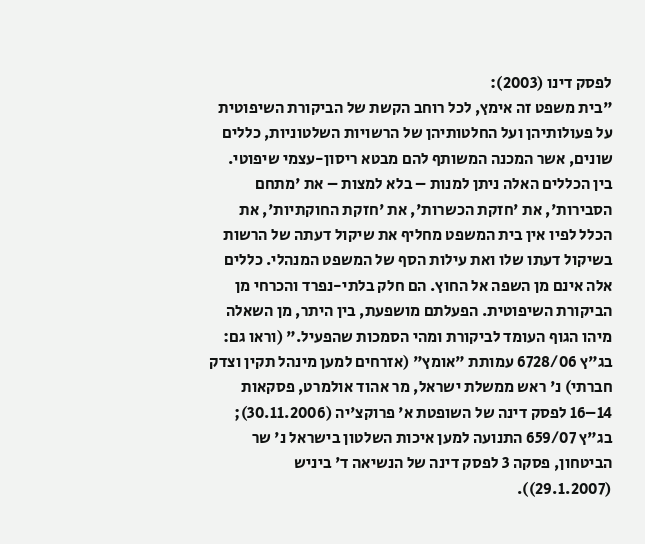לפסק דינו (2003):
"בית משפט זה אימץ, לכל רוחב הקשת של הביקורת השיפוטית על פעולותיהן ועל החלטותיהן של הרשויות השלטוניות, כללים שונים, אשר המכנה המשותף להם מבטא ריסון-עצמי שיפוטי. בין הכללים האלה ניתן למנות – בלא למצות – את 'מתחם הסבירות', את 'חזקת הכשרות', את 'חזקת החוקתיות', את הכלל לפיו אין בית המשפט מחליף את שיקול דעתה של הרשות בשיקול דעתו שלו ואת עילות הסף של המשפט המנהלי. כללים אלה אינם מן השפה אל החוץ. הם חלק בלתי-נפרד והכרחי מן הביקורת השיפוטית. הפעלתם מושפעת, בין היתר, מן השאלה מיהו הגוף העומד לביקורת ומהי הסמכות שהפעיל." (וראו גם: בג"ץ 6728/06 עמותת "אומץ" (אזרחים למען מינהל תקין וצדק חברתי) נ' ראש ממשלת ישראל, מר אהוד אולמרט, פסקאות 14–16 לפסק דינה של השופטת א' פרוקצ'יה (30.11.2006); בג"ץ 659/07 התנועה למען איכות השלטון בישראל נ' שר הביטחון, פסקה 3 לפסק דינה של הנשיאה ד' ביניש (29.1.2007)).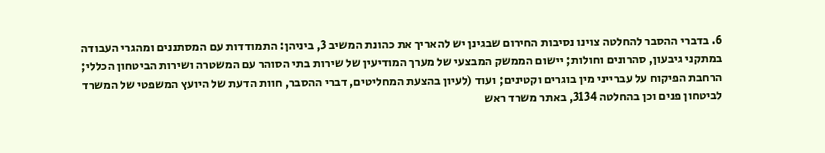6. בדברי ההסבר להחלטה צוינו נסיבות החירום שבגינן יש להאריך את כהונת המשיב 3, ביניהן: התמודדות עם המסתננים ומהגרי העבודה במתקני גיבעון, סהרונים וחולות; יישום הממשק המבצעי של מערך המודיעין של שירות בתי הסוהר עם המשטרה ושירות הביטחון הכללי; הרחבת הפיקוח על עברייני מין בוגרים וקטינים; ועוד (לעיון בהצעת המחליטים, דברי ההסבר, חוות הדעת של היועץ המשפטי של המשרד לביטחון פנים וכן בהחלטה 3134, באתר משרד ראש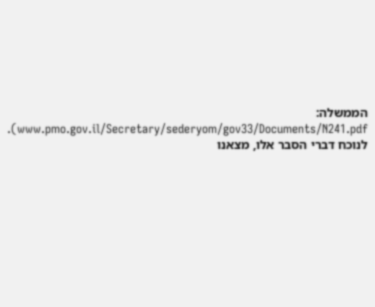הממשלה: www.pmo.gov.il/Secretary/sederyom/gov33/Documents/N241.pdf). לנוכח דברי הסבר אלו, מצאנו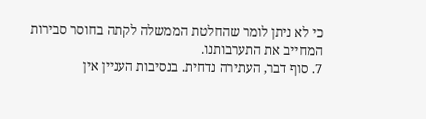כי לא ניתן לומר שהחלטת הממשלה לקתה בחוסר סבירות המחייב את התערבותנו.
7. סוף דבר, העתירה נדחית. בנסיבות העניין אין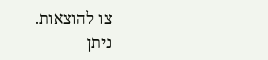צו להוצאות.
ניתן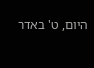היום, ט' באדר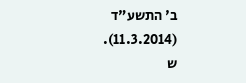ב' התשע"ד (11.3.2014).
ש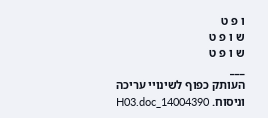ו פ ט
ש ו פ ט
ש ו פ ט
___
העותק כפוף לשינויי עריכה וניסוח. 14004390_H03.doc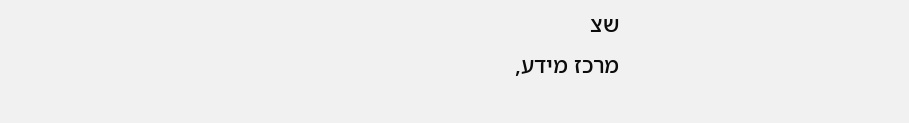שצ
מרכז מידע,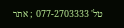טל' 077-2703333 ; אתר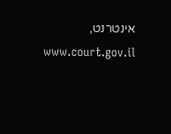אינטרנט, www.court.gov.il